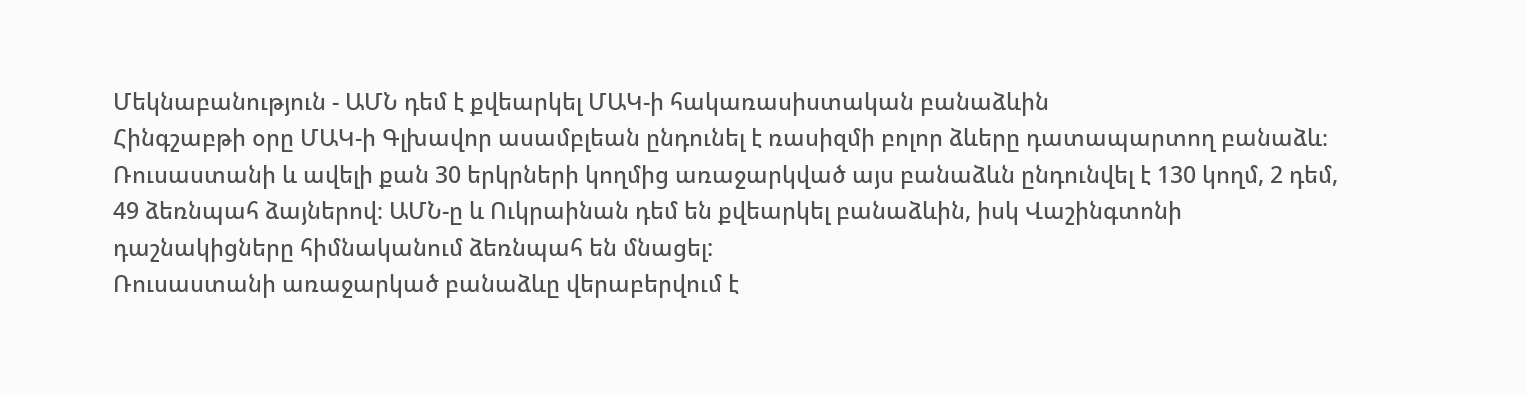Մեկնաբանություն - ԱՄՆ դեմ է քվեարկել ՄԱԿ-ի հակառասիստական բանաձևին
Հինգշաբթի օրը ՄԱԿ-ի Գլխավոր ասամբլեան ընդունել է ռասիզմի բոլոր ձևերը դատապարտող բանաձև։
Ռուսաստանի և ավելի քան 30 երկրների կողմից առաջարկված այս բանաձևն ընդունվել է 130 կողմ, 2 դեմ, 49 ձեռնպահ ձայներով։ ԱՄՆ-ը և Ուկրաինան դեմ են քվեարկել բանաձևին, իսկ Վաշինգտոնի դաշնակիցները հիմնականում ձեռնպահ են մնացել:
Ռուսաստանի առաջարկած բանաձևը վերաբերվում է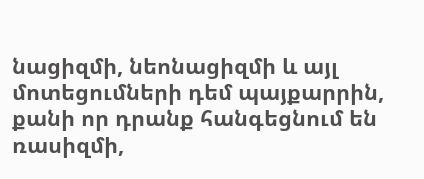նացիզմի, նեոնացիզմի և այլ մոտեցումների դեմ պայքարրին, քանի որ դրանք հանգեցնում են ռասիզմի,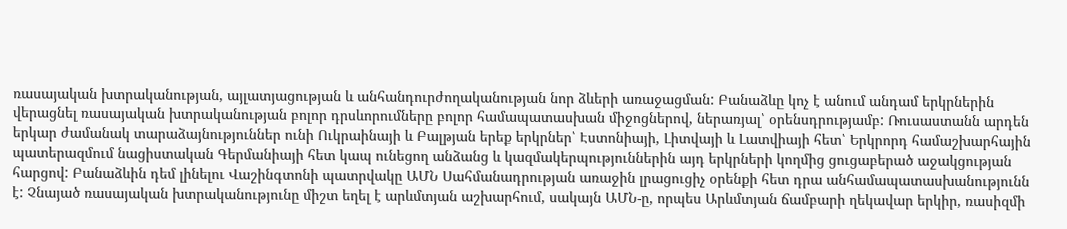ռասայական խտրականության, այլատյացության և անհանդուրժողականության նոր ձևերի առաջացման: Բանաձևը կոչ է անում անդամ երկրներին վերացնել ռասայական խտրականության բոլոր դրսևորումները բոլոր համապատասխան միջոցներով, ներառյալ՝ օրենսդրությամբ: Ռուսաստանն արդեն երկար ժամանակ տարաձայնություններ ունի Ուկրաինայի և Բալթյան երեք երկրներ՝ Էստոնիայի, Լիտվայի և Լատվիայի հետ՝ Երկրորդ համաշխարհային պատերազմում նացիստական Գերմանիայի հետ կապ ունեցող անձանց և կազմակերպություններին այդ երկրների կողմից ցուցաբերած աջակցության հարցով: Բանաձևին դեմ լինելու Վաշինգտոնի պատրվակը ԱՄՆ Սահմանադրության առաջին լրացուցիչ օրենքի հետ դրա անհամապատասխանությունն է: Չնայած ռասայական խտրականությունը միշտ եղել է արևմտյան աշխարհում, սակայն ԱՄՆ-ը, որպես Արևմտյան ճամբարի ղեկավար երկիր, ռասիզմի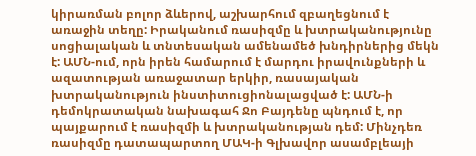կիրառման բոլոր ձևերով, աշխարհում զբաղեցնում է առաջին տեղը: Իրականում ռասիզմը և խտրականությունը սոցիալական և տնտեսական ամենամեծ խնդիրներից մեկն է: ԱՄՆ-ում, որն իրեն համարում է մարդու իրավունքների և ազատության առաջատար երկիր, ռասայական խտրականություն ինստիտուցիոնալացված է: ԱՄՆ-ի դեմոկրատական նախագահ Ջո Բայդենը պնդում է, որ պայքարում է ռասիզմի և խտրականության դեմ: Մինչդեռ ռասիզմը դատապարտող ՄԱԿ-ի Գլխավոր ասամբլեայի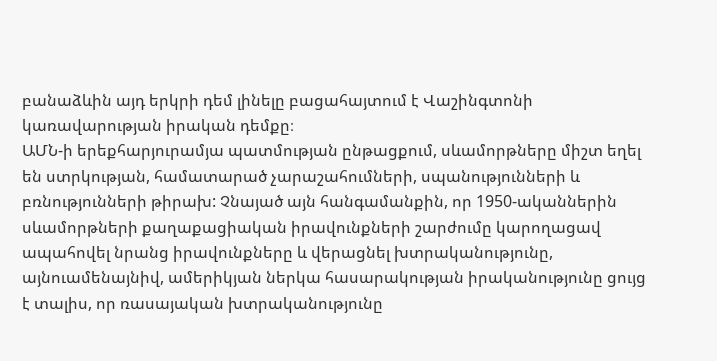բանաձևին այդ երկրի դեմ լինելը բացահայտում է Վաշինգտոնի կառավարության իրական դեմքը։
ԱՄՆ-ի երեքհարյուրամյա պատմության ընթացքում, սևամորթները միշտ եղել են ստրկության, համատարած չարաշահումների, սպանությունների և բռնությունների թիրախ: Չնայած այն հանգամանքին, որ 1950-ականներին սևամորթների քաղաքացիական իրավունքների շարժումը կարողացավ ապահովել նրանց իրավունքները և վերացնել խտրականությունը, այնուամենայնիվ, ամերիկյան ներկա հասարակության իրականությունը ցույց է տալիս, որ ռասայական խտրականությունը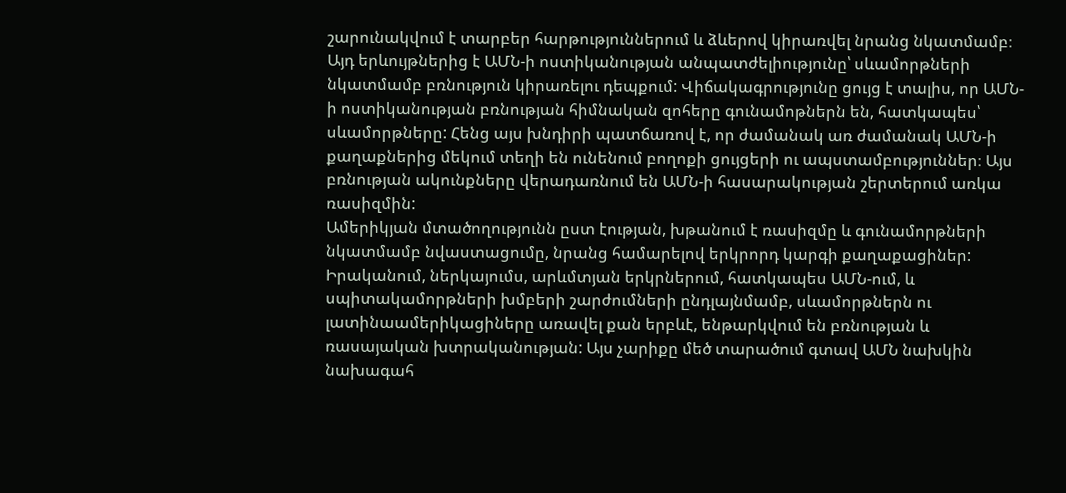շարունակվում է տարբեր հարթություններում և ձևերով կիրառվել նրանց նկատմամբ։ Այդ երևույթներից է ԱՄՆ-ի ոստիկանության անպատժելիությունը՝ սևամորթների նկատմամբ բռնություն կիրառելու դեպքում: Վիճակագրությունը ցույց է տալիս, որ ԱՄՆ-ի ոստիկանության բռնության հիմնական զոհերը գունամոթներն են, հատկապես՝ սևամորթները: Հենց այս խնդիրի պատճառով է, որ ժամանակ առ ժամանակ ԱՄՆ-ի քաղաքներից մեկում տեղի են ունենում բողոքի ցույցերի ու ապստամբություններ։ Այս բռնության ակունքները վերադառնում են ԱՄՆ-ի հասարակության շերտերում առկա ռասիզմին:
Ամերիկյան մտածողությունն ըստ էության, խթանում է ռասիզմը և գունամորթների նկատմամբ նվաստացումը, նրանց համարելով երկրորդ կարգի քաղաքացիներ: Իրականում, ներկայումս, արևմտյան երկրներում, հատկապես ԱՄՆ-ում, և սպիտակամորթների խմբերի շարժումների ընդլայնմամբ, սևամորթներն ու լատինաամերիկացիները առավել քան երբևէ, ենթարկվում են բռնության և ռասայական խտրականության: Այս չարիքը մեծ տարածում գտավ ԱՄՆ նախկին նախագահ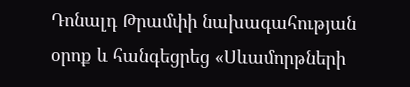Դոնալդ Թրամփի նախագահության օրոք և հանգեցրեց «Սևամորթների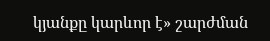կյանքը կարևոր է» շարժման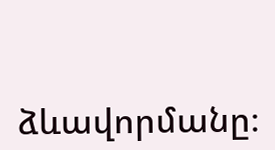ձևավորմանը։